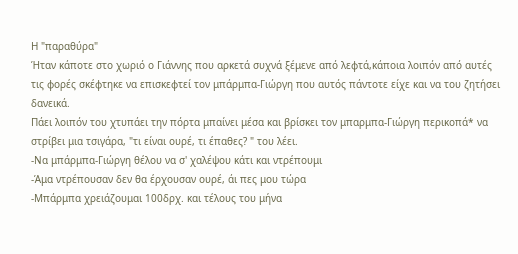Η "παραθύρα"
Ήταν κάποτε στο χωριό ο Γιάννης που αρκετά συχνά ξέμενε από λεφτά,κάποια λοιπόν από αυτές τις φορές σκέφτηκε να επισκεφτεί τον μπάρμπα-Γιώργη που αυτός πάντοτε είχε και να του ζητήσει δανεικά.
Πάει λοιπόν του χτυπάει την πόρτα μπαίνει μέσα και βρίσκει τον μπαρμπα-Γιώργη περικοπά* να στρίβει μια τσιγάρα, "τι είναι ουρέ, τι έπαθες? " του λέει.
-Να μπάρμπα-Γιώργη θέλου να σ' χαλέψου κάτι και ντρέπουμι
-Άμα ντρέπουσαν δεν θα έρχουσαν ουρέ, άι πες μου τώρα
-Μπάρμπα χρειάζουμαι 100δρχ. και τέλους του μήνα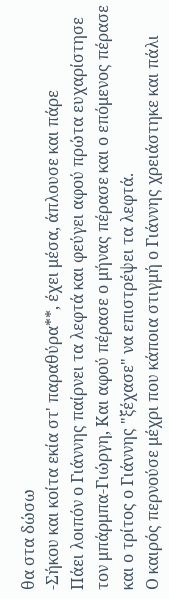θα στα δώσω
-Σήκου και κοίτα εκία στ' παραθύρα**, έχει μέσα, άπλουσε και πάρε
Πάει λοιπόν ο Γιάννης παίρνει τα λεφτά και φεύγει αφού πρώτα ευχαρίστησε τον μπάρμπα-Γιώργη, Και αφού πέρασε ο μήνας πέρασε και ο επόμενος πέρασε και ο τρίτος ο Γιάννης "ξέχασε" να επιστρέψει τα λεφτά.
Ο καιρός περνούσε μέχρι που κάποια στιγμή ο Γιάννης χρειάστηκε και πάλι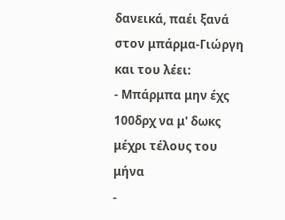δανεικά, παέι ξανά στον μπάρμα-Γιώργη και του λέει:
- Μπάρμπα μην έχς 100δρχ να μ' δωκς μέχρι τέλους του μήνα
-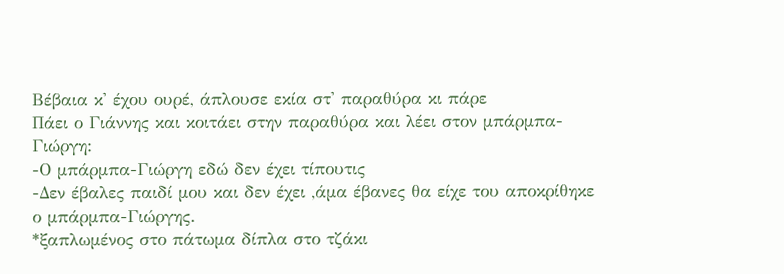Βέβαια κ' έχου ουρέ, άπλουσε εκία στ' παραθύρα κι πάρε
Πάει ο Γιάννης και κοιτάει στην παραθύρα και λέει στον μπάρμπα-Γιώργη:
-Ο μπάρμπα-Γιώργη εδώ δεν έχει τίπουτις
-Δεν έβαλες παιδί μου και δεν έχει ,άμα έβανες θα είχε του αποκρίθηκε ο μπάρμπα-Γιώργης.
*ξαπλωμένος στο πάτωμα δίπλα στο τζάκι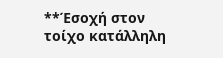**Έσοχή στον τοίχο κατάλληλη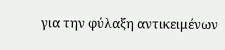για την φύλαξη αντικειμένων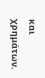και χρημάτων.